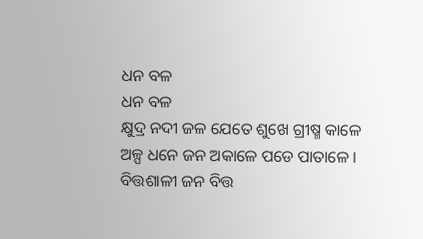ଧନ ବଳ
ଧନ ବଳ
କ୍ଷୁଦ୍ର ନଦୀ ଜଳ ଯେତେ ଶୁଖେ ଗ୍ରୀଷ୍ମ କାଳେ
ଅଳ୍ପ ଧନେ ଜନ ଅକାଳେ ପଡେ ପାତାଳେ ।
ବିତ୍ତଶାଳୀ ଜନ ବିତ୍ତ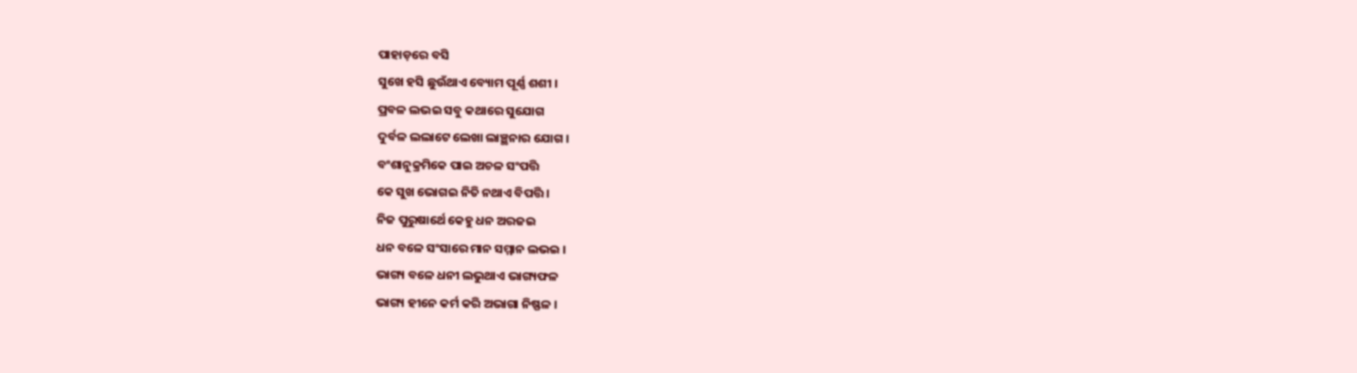ପାହାଡ଼ରେ ବସି
ସୁଖେ ହସି ଛୁଉଁଥାଏ ବ୍ୟୋମ ପୂର୍ଣ୍ଣ ଶଶୀ ।
ପ୍ରବଳ ଲଭଇ ସବୁ କଥାରେ ସୁଯୋଗ
ଦୁର୍ବଳ ଲଲାଟେ ଲେଖା ଲାଞ୍ଛନାର ଯୋଗ ।
ବଂଶାନୁକ୍ରମିକେ ପାଇ ଅଚଳ ସଂପତ୍ତି
କେ ସୁଖ ଭୋଗଇ ନିତି ନଥାଏ ବିପତ୍ତି ।
ନିଜ ପୁରୁଷାର୍ଥେ କେହୁ ଧନ ଅରଜଇ
ଧନ ବଳେ ସଂସାରେ ମାନ ସମ୍ମାନ ଲଭଇ ।
ଭାଗ୍ୟ ବଳେ ଧନୀ ଲଭୁଥାଏ ଭାଗ୍ୟଫଳ
ଭାଗ୍ୟ ହୀନେ କର୍ମ କରି ଅଭାଗା ନିଷ୍ଫଳ ।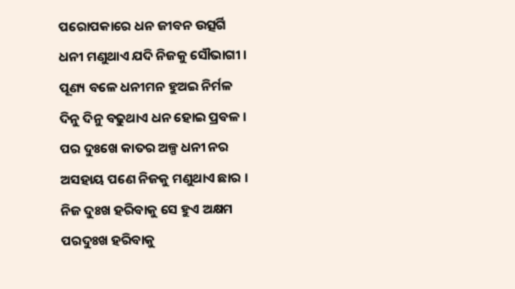ପରୋପକାରେ ଧନ ଜୀବନ ଉତ୍ସର୍ଗି
ଧନୀ ମଣୁଥାଏ ଯଦି ନିଜକୁ ସୌଭାଗୀ ।
ପୂଣ୍ୟ ବଳେ ଧନୀମନ ହୁଅଇ ନିର୍ମଳ
ଦିନୁ ଦିନୁ ବଢୁଥାଏ ଧନ ହୋଇ ପ୍ରବଳ ।
ପର ଦୁଃଖେ କାତର ଅଳ୍ପ ଧନୀ ନର
ଅସହାୟ ପଣେ ନିଜକୁ ମଣୁଥାଏ ଛାର ।
ନିଜ ଦୁଃଖ ହରିବାକୁ ସେ ହୁଏ ଅକ୍ଷମ
ପରଦୁଃଖ ହରିବାକୁ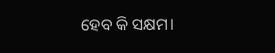ହେବ କି ସକ୍ଷମ।